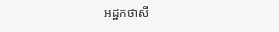អដ្ឋកថាសី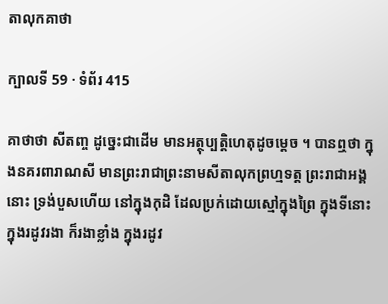តាលុកគាថា

ក្បាលទី 59 · ទំព័រ 415

គាថាថា សីតញ្ច ដូច្នេះជាដើម មានអត្ថុប្បត្តិហេតុដូចម្តេច ។ បានឮថា ក្នុងនគរពារាណសី មានព្រះរាជាព្រះនាមសីតាលុកព្រហ្មទត្ត ព្រះរាជាអង្គនោះ ទ្រង់បួសហើយ នៅក្នុងកុដិ ដែលប្រក់ដោយស្មៅក្នុងព្រៃ ក្នុងទីនោះ ក្នុងរដូវរងា ក៏រងាខ្លាំង ក្នុងរដូវ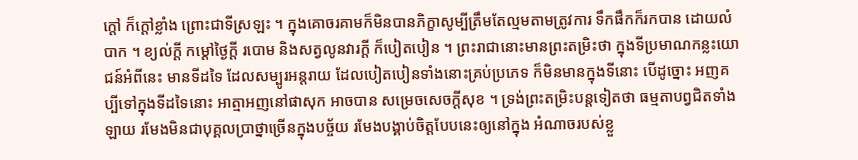ក្តៅ ក៏ក្តៅខ្លាំង ព្រោះជាទីស្រឡះ ។ ក្នុងគោចរគាមក៏មិនបានភិក្ខាសូម្បីត្រឹមតែល្មមតាមត្រូវការ ទឹកផឹកក៏រកបាន ដោយលំបាក ។ ខ្យល់ក្តី កម្តៅថ្ងៃក្តី របោម និងសត្វលូនវារក្តី ក៏បៀតបៀន ។ ព្រះរាជានោះមានព្រះតម្រិះថា ក្នុងទីប្រមាណកន្លះយោជន៍អំពីនេះ មានទីដទៃ ដែលសម្បូរអន្តរាយ ដែលបៀតបៀនទាំងនោះគ្រប់ប្រភេទ ក៏មិនមានក្នុងទីនោះ បើដូច្នោះ អញគប្បីទៅក្នុងទីដទៃនោះ អាត្មាអញនៅផាសុក អាចបាន សម្រេចសេចក្តីសុខ ។ ទ្រង់ព្រះតម្រិះបន្តទៀតថា ធម្មតាបព្វជិតទាំងឡាយ រមែងមិនជាបុគ្គលប្រាថ្នាច្រើនក្នុងបច្ច័យ រមែងបង្គាប់ចិត្តបែបនេះឲ្យនៅក្នុង អំណាចរបស់ខ្លួ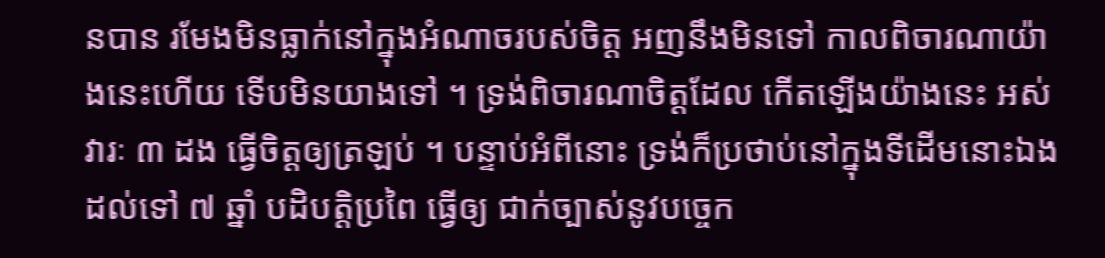នបាន រមែងមិនធ្លាក់នៅក្នុងអំណាចរបស់ចិត្ត អញនឹងមិនទៅ កាលពិចារណាយ៉ាងនេះហើយ ទើបមិនយាងទៅ ។ ទ្រង់ពិចារណាចិត្តដែល កើតឡើងយ៉ាងនេះ អស់វារៈ ៣ ដង ធ្វើចិត្តឲ្យត្រឡប់ ។ បន្ទាប់អំពីនោះ ទ្រង់ក៏ប្រថាប់នៅក្នុងទីដើមនោះឯង ដល់ទៅ ៧ ឆ្នាំ បដិបត្តិប្រពៃ ធ្វើឲ្យ ជាក់ច្បាស់នូវបច្ចេក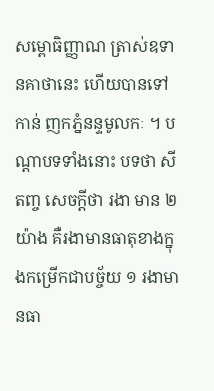សម្ពោធិញ្ញាណ ត្រាស់ឧទានគាថានេះ ហើយបានទៅកាន់ ញកភ្នំនន្ទមូលកៈ ។ បណ្តាបទទាំងនោះ បទថា សីតញ្ច សេចក្តីថា រងា មាន ២ យ៉ាង គឺរងាមានធាតុខាងក្នុងកម្រើកជាបច្ច័យ ១ រងាមានធា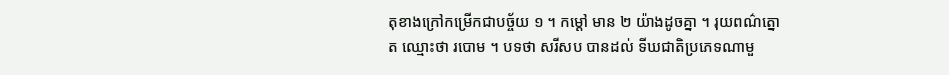តុខាងក្រៅកម្រើកជាបច្ច័យ ១ ។ កម្តៅ មាន ២ យ៉ាងដូចគ្នា ។ រុយពណ៌ត្នោត ឈ្មោះថា របោម ។ បទថា សរីសប បានដល់ ទីឃជាតិប្រភេទណាមួ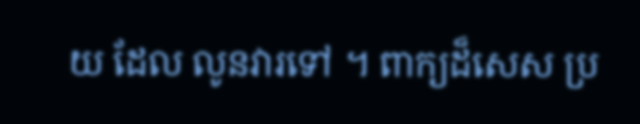យ ដែល លូនវារទៅ ។ ពាក្យដ៏សេស ប្រ